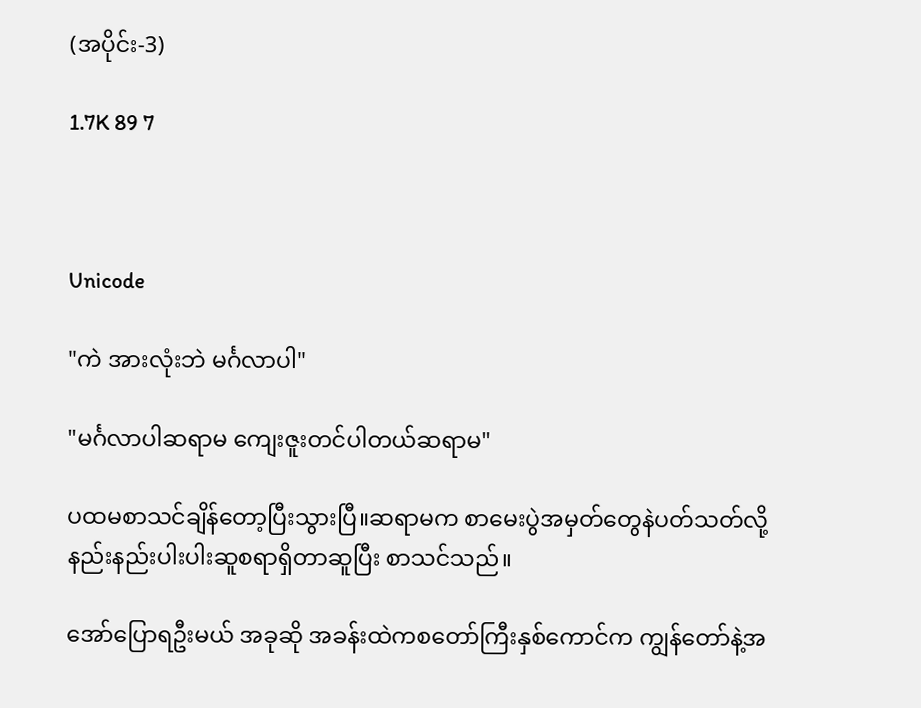(အပိုင်း-3)

1.7K 89 7



Unicode

"ကဲ အားလုံးဘဲ မင်္ဂလာပါ"

"မင်္ဂလာပါဆရာမ ကျေးဇူးတင်ပါတယ်ဆရာမ"

ပထမစာသင်ချိန်တော့ပြီးသွားပြီ။ဆရာမက စာမေးပွဲအမှတ်တွေနဲပတ်သတ်လို့ နည်းနည်းပါးပါးဆူစရာရှိတာဆူပြီး စာသင်သည်။

အော်ပြောရဦးမယ် အခုဆို အခန်းထဲကစတော်ကြီးနှစ်ကောင်က ကျွန်တော်နဲ့အ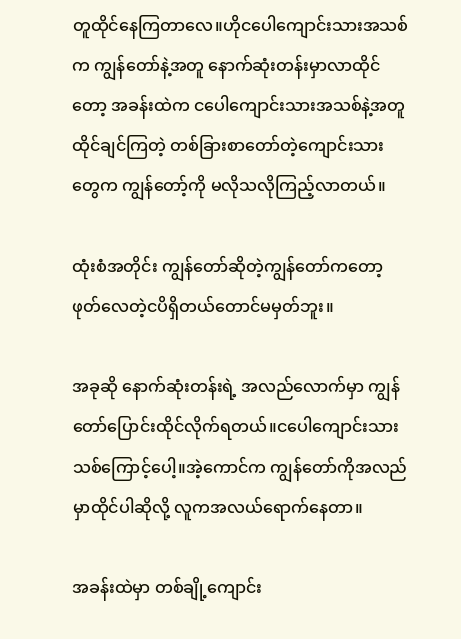တူထိုင်နေကြတာလေ။ဟိုငပေါကျောင်းသားအသစ်က ကျွန်တော်နဲ့အတူ နောက်ဆုံးတန်းမှာလာထိုင်တော့ အခန်းထဲက ငပေါကျောင်းသားအသစ်နဲ့အတူထိုင်ချင်ကြတဲ့ တစ်ခြားစာတော်တဲ့ကျောင်းသားတွေက ကျွန်တော့်ကို မလိုသလိုကြည့်လာတယ်။

ထုံးစံအတိုင်း ကျွန်တော်ဆိုတဲ့ကျွန်တော်ကတော့ ဖုတ်လေတဲ့ငပိရှိတယ်တောင်မမှတ်ဘူး။

အခုဆို နောက်ဆုံးတန်းရဲ့ အလည်လောက်မှာ ကျွန်တော်ပြောင်းထိုင်လိုက်ရတယ်။ငပေါကျောင်းသားသစ်ကြောင့်ပေါ့။အဲ့ကောင်က ကျွန်တော်ကိုအလည်မှာထိုင်ပါဆိုလို့ လူကအလယ်ရောက်နေတာ။

အခန်းထဲမှာ တစ်ချို့ကျောင်း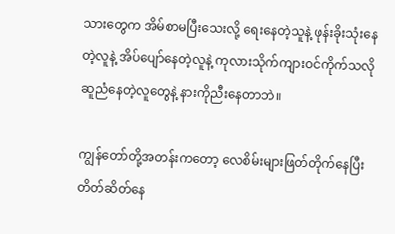သားတွေက အိမ်စာမပြီးသေးလို့ ရေးနေတဲ့သူနဲ့ ဖုန်းခိုးသုံးနေတဲ့လူနဲ့ အိပ်ပျော်နေတဲ့လူနဲ့ ကုလားသိုက်ကျားဝင်ကိုက်သလို ဆူညံနေတဲ့လူတွေနဲ့ နားကိုညီးနေတာဘဲ။

ကျွန်တော်တို့အတန်းကတော့ လေစိမ်းများဖြတ်တိုက်နေပြီး တိတ်ဆိတ်နေ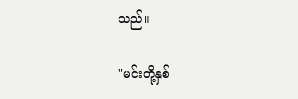သည်။

"မင်းတို့နှစ်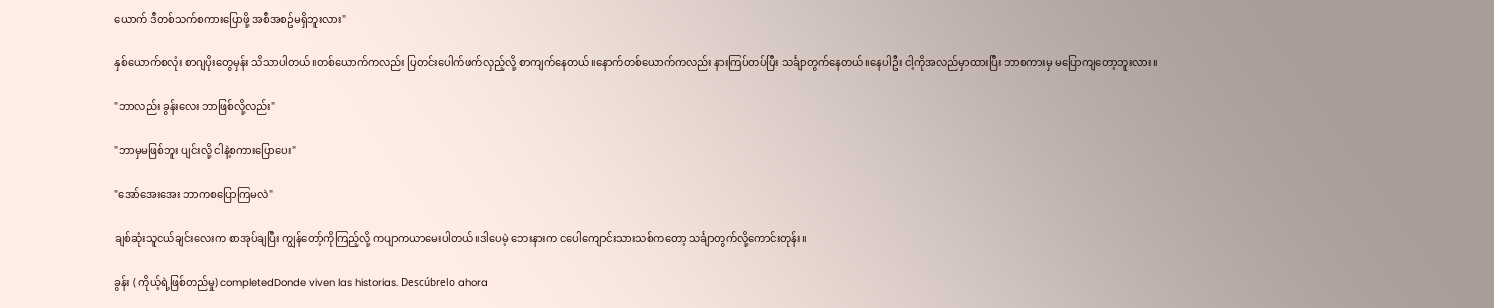ယောက် ဒီတစ်သက်စကားပြောဖို့ အစီအစဥ်မရှိဘူးလား"

နှစ်ယောက်စလုံး စာဂျပိုးတွေမှန်း သိသာပါတယ်။တစ်ယောက်ကလည်း ပြတင်းပေါက်ဖက်လှည့်လို့ စာကျက်နေတယ်။နောက်တစ်ယောက်ကလည်း နားကြပ်တပ်ပြီး သင်္ချာတွက်နေတယ်။နေပါဦး ငါ့ကိုအလည်မှာထားပြီး ဘာစကားမှ မပြောကျတော့ဘူးလား။

"ဘာလည်း ခွန်းလေး ဘာဖြစ်လို့လည်း"

"ဘာမှမဖြစ်ဘူး ပျင်းလို့ ငါနဲ့စကားပြောပေး"

"အော်အေးအေး ဘာကစပြောကြမလဲ"

ချစ်ဆုံးသူငယ်ချင်းလေးက စာအုပ်ချပြီး ကျွန်တော့်ကိုကြည့်လို့ ကပျာကယာမေးပါတယ်။ဒါပေမဲ့ ဘေးနားက ငပေါကျောင်းသားသစ်ကတော့ သင်္ချာတွက်လို့ကောင်းတုန်း။

ခွန်း ( ကိုယ့်ရဲ့ဖြစ်တည်မှု) completedDonde viven las historias. Descúbrelo ahora